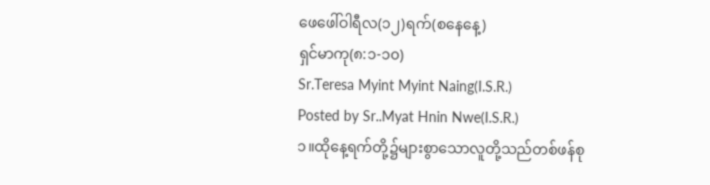ဖေဖေါ်ဝါရီလ(၁၂)ရက်(စနေနေ့)
ရှင်မာကု(၈:၁-၁၀)
Sr.Teresa Myint Myint Naing(I.S.R.)
Posted by Sr..Myat Hnin Nwe(I.S.R.)
၁။ထိုနေ့ရက်တို့၌များစွာသောလူတို့သည်တစ်ဖန်စု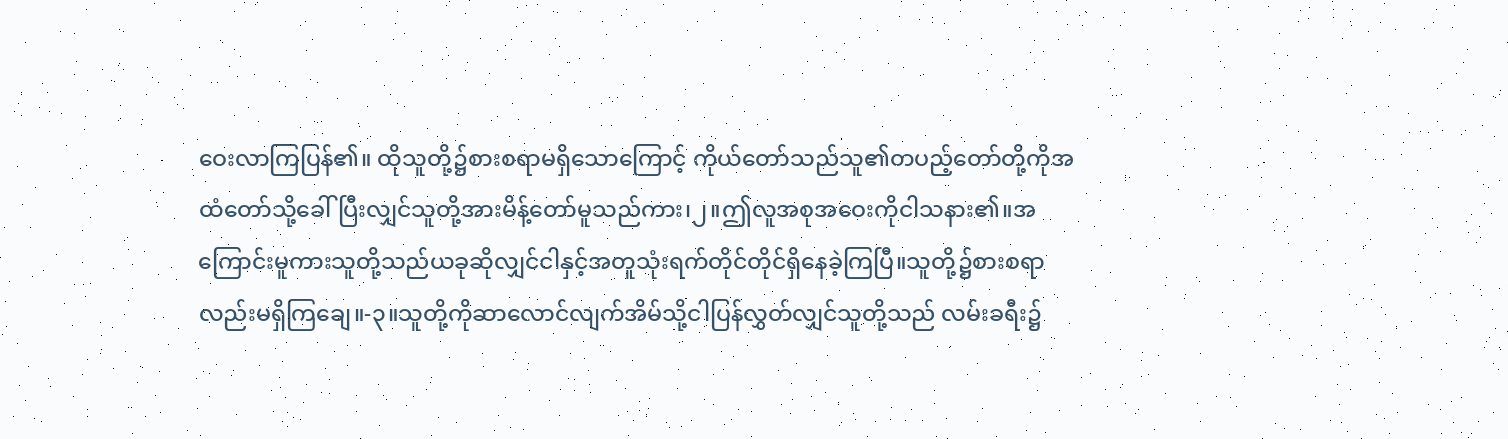ဝေးလာကြပြန်၏။ ထိုသူတို့၌စားစရာမရှိသောကြောင့် ကိုယ်တော်သည်သူ၏တပည့်တော်တို့ကိုအထံတော်သို့ခေါ်ပြီးလျှင်သူတို့အားမိန့်တော်မူသည်ကား၊၂။ဤလူအစုအဝေးကိုငါသနား၏။အကြောင်းမူကားသူတို့သည်ယခုဆိုလျှင်ငါနှင့်အတူသုံးရက်တိုင်တိုင်ရှိနေခဲ့ကြပြီ။သူတို့၌စားစရာလည်းမရှိကြချေ။-၃။သူတို့ကိုဆာလောင်လျက်အိမ်သို့ငါပြန်လွှတ်လျှင်သူတို့သည် လမ်းခရီး၌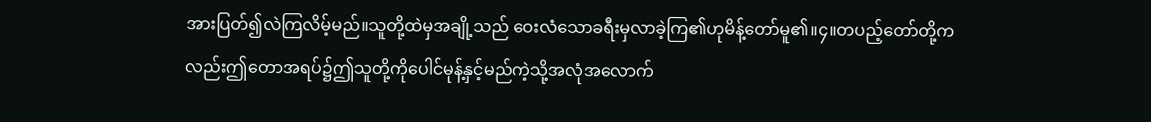အားပြတ်၍လဲကြလိမ့်မည်။သူတို့ထဲမှအချို့သည် ဝေးလံသောခရီးမှလာခဲ့ကြ၏ဟုမိန့်တော်မူ၏။၄။တပည့်တော်တို့ကလည်းဤတောအရပ်၌ဤသူတို့ကိုပေါင်မုန့်နှင့်မည်ကဲ့သို့အလုံအလောက်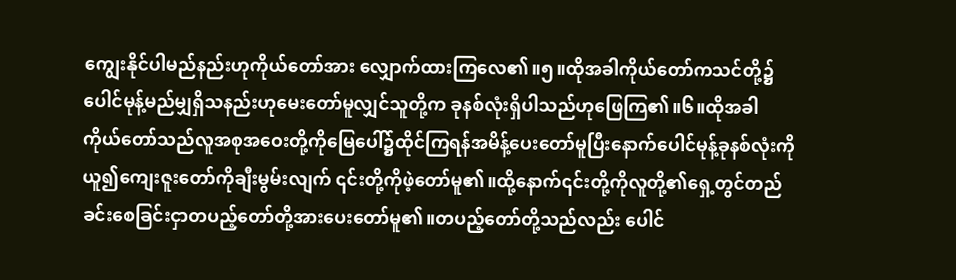ကျွေးနိုင်ပါမည်နည်းဟုကိုယ်တော်အား လျှောက်ထားကြလေ၏။၅။ထိုအခါကိုယ်တော်ကသင်တို့၌ပေါင်မုန့်မည်မျှရှိသနည်းဟုမေးတော်မူလျှင်သူတို့က ခုနစ်လုံးရှိပါသည်ဟုဖြေကြ၏။၆။ထိုအခါကိုယ်တော်သည်လူအစုအဝေးတို့ကိုမြေပေါ်၌ထိုင်ကြရန်အမိန့်ပေးတော်မူပြီးနောက်ပေါင်မုန့်ခုနစ်လုံးကိုယူ၍ကျေးဇူးတော်ကိုချီးမွမ်းလျက် ၎င်းတို့ကိုဖဲ့တော်မူ၏။ထို့နောက်၎င်းတို့ကိုလူတို့၏ရှေ့တွင်တည်ခင်းစေခြင်းငှာတပည့်တော်တို့အားပေးတော်မူ၏။တပည့်တော်တို့သည်လည်း ပေါင်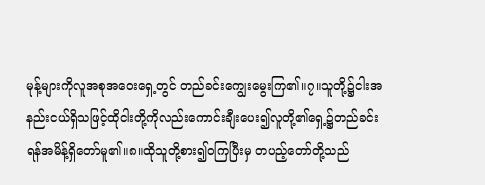မုန့်များကိုလူအစုအဝေးရှေ့တွင် တည်ခင်းကျွေးမွေးကြ၏။၇။သူတို့၌ငါးအနည်းငယ်ရှိသဖြင့်ထိုငါးတို့ကိုလည်းကောင်းချီးပေး၍လူတို့၏ရှေ့၌တည်ခင်းရန်အမိန့်ရှိတော်မူ၏။၈။ထိုသူတို့စား၍၀ကြပြီးမှ တပည့်တော်တို့သည်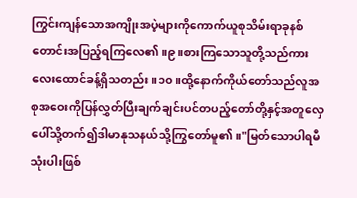ကြွင်းကျန်သောအကျိုးအပဲ့များကိုကောက်ယူစုသိမ်းရာခုနစ်တောင်းအပြည့်ရကြလေ၏။၉။စားကြသောသူတို့သည်ကားလေးထောင်ခန့်ရှိသတည်း။၁၀။ထို့နောက်ကိုယ်တော်သည်လူအစုအဝေးကိုပြန်လွှတ်ပြီးချက်ချင်းပင်တပည့်တော်တို့နှင့်အတူလှေပေါ်သို့တက်၍ဒါမာနုသနယ်သို့ကြွတော်မူ၏။"မြတ်သောပါရမီသုံးပါးဖြစ်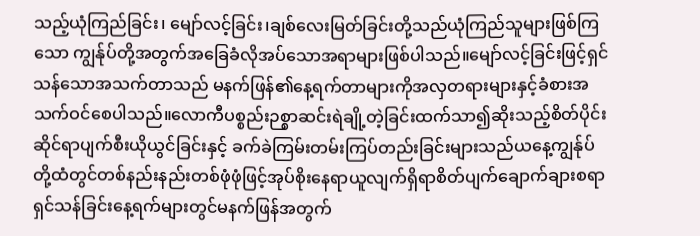သည့်ယုံကြည်ခြင်း၊ မျော်လင့်ခြင်း၊ချစ်လေးမြတ်ခြင်းတို့သည်ယုံကြည်သူများဖြစ်ကြသော ကျွန်ုပ်တို့အတွက်အခြေခံလိုအပ်သောအရာများဖြစ်ပါသည်။မျော်လင့်ခြင်းဖြင့်ရှင်သန်သောအသက်တာသည် မနက်ဖြန်၏နေ့ရက်တာများကိုအလှတရားများနှင့်ခံစားအသက်ဝင်စေပါသည်။လောကီပစ္စည်းဉစ္စာဆင်းရဲချို့တဲ့ခြင်းထက်သာ၍ဆိုးသည့်စိတ်ပိုင်းဆိုင်ရာပျက်စီးယိုယွင်ခြင်းနှင့် ခက်ခဲကြမ်းတမ်းကြပ်တည်းခြင်းများသည်ယနေ့ကျွန်ုပ်တို့ထံတွင်တစ်နည်းနည်းတစ်ဖုံဖုံဖြင့်အုပ်စိုးနေရာယူလျက်ရှိရာစိတ်ပျက်ချောက်ချားစရာရှင်သန်ခြင်းနေ့ရက်များတွင်မနက်ဖြန်အတွက်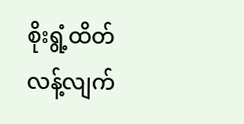စိုးရွံ့ထိတ်လန့်လျက်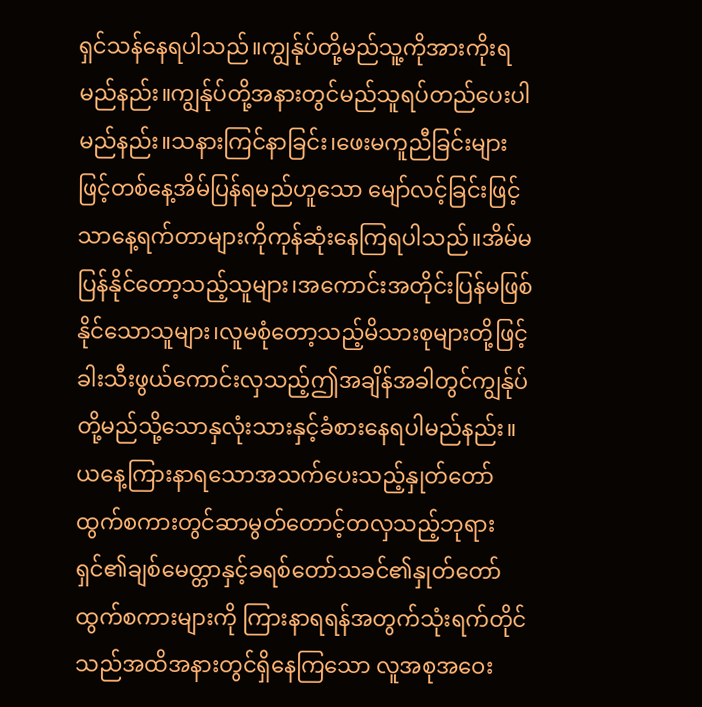ရှင်သန်နေရပါသည်။ကျွန်ုပ်တို့မည်သူ့ကိုအားကိုးရမည်နည်း။ကျွန်ုပ်တို့အနားတွင်မည်သူရပ်တည်ပေးပါမည်နည်း။သနားကြင်နာခြင်း၊ဖေးမကူညီခြင်းများဖြင့်တစ်နေ့အိမ်ပြန်ရမည်ဟူသော မျော်လင့်ခြင်းဖြင့်သာနေ့ရက်တာများကိုကုန်ဆုံးနေကြရပါသည်။အိမ်မပြန်နိုင်တော့သည့်သူများ၊အကောင်းအတိုင်းပြန်မဖြစ်နိုင်သောသူများ၊လူမစုံတော့သည့်မိသားစုများတို့ဖြင့်ခါးသီးဖွယ်ကောင်းလှသည့်ဤအချိန်အခါတွင်ကျွန်ုပ်တို့မည်သို့သောနှလုံးသားနှင့်ခံစားနေရပါမည်နည်း။ယနေ့ကြားနာရသောအသက်ပေးသည့်နှုတ်တော်ထွက်စကားတွင်ဆာမွတ်တောင့်တလှသည့်ဘုရားရှင်၏ချစ်မေတ္တာနှင့်ခရစ်တော်သခင်၏နှုတ်တော်ထွက်စကားများကို ကြားနာရရန်အတွက်သုံးရက်တိုင်သည်အထိအနားတွင်ရှိနေကြသော လူအစုအဝေး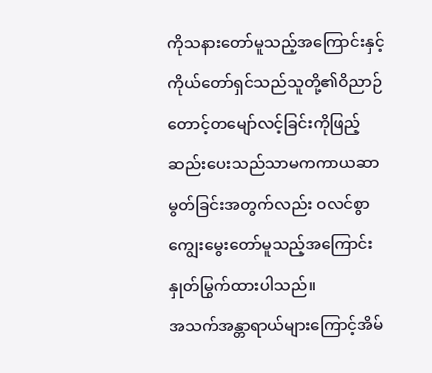ကိုသနားတော်မူသည့်အကြောင်းနှင့်ကိုယ်တော်ရှင်သည်သူတို့၏ဝိညာဉ်တောင့်တမျော်လင့်ခြင်းကိုဖြည့်ဆည်းပေးသည်သာမကကာယဆာမွတ်ခြင်းအတွက်လည်း ဝလင်စွာကျွေးမွေးတော်မူသည့်အကြောင်းနှုတ်မြွက်ထားပါသည်။
အသက်အန္တာရာယ်များကြောင့်အိမ်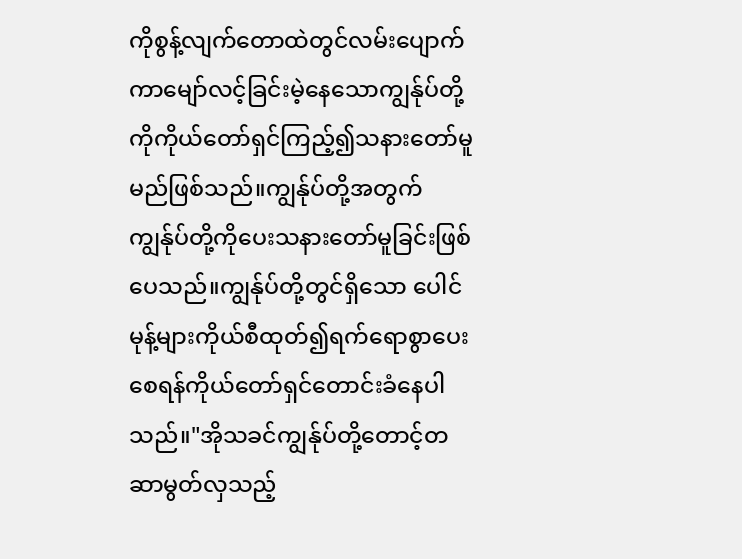ကိုစွန့်လျက်တောထဲတွင်လမ်းပျောက်ကာမျော်လင့်ခြင်းမဲ့နေသောကျွန်ုပ်တို့ကိုကိုယ်တော်ရှင်ကြည့်၍သနားတော်မူမည်ဖြစ်သည်။ကျွန်ုပ်တို့အတွက် ကျွန်ုပ်တို့ကိုပေးသနားတော်မူခြင်းဖြစ်ပေသည်။ကျွန်ုပ်တို့တွင်ရှိသော ပေါင်မုန့်များကိုယ်စီထုတ်၍ရက်ရောစွာပေးစေရန်ကိုယ်တော်ရှင်တောင်းခံနေပါသည်။"အိုသခင်ကျွန်ုပ်တို့တောင့်တဆာမွတ်လှသည့်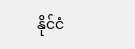နိုင်ငံ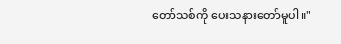တော်သစ်ကို ပေးသနားတော်မူပါ။"